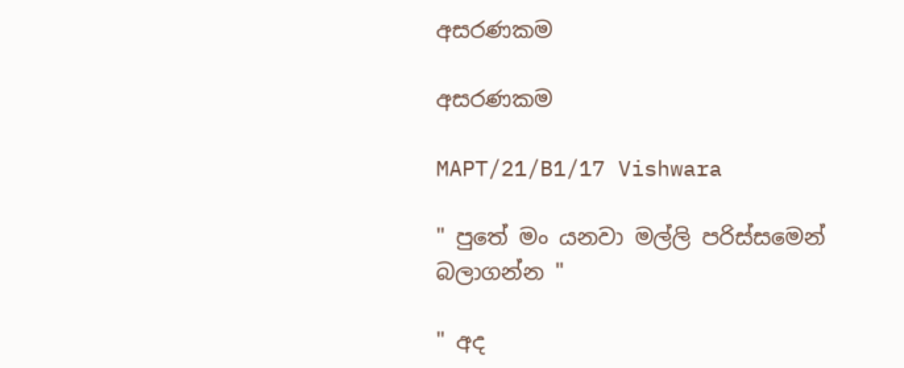අසරණකම

අසරණකම

MAPT/21/B1/17 Vishwara

" පුතේ මං යනවා මල්ලි පරිස්සමෙන් බලාගන්න "

" අද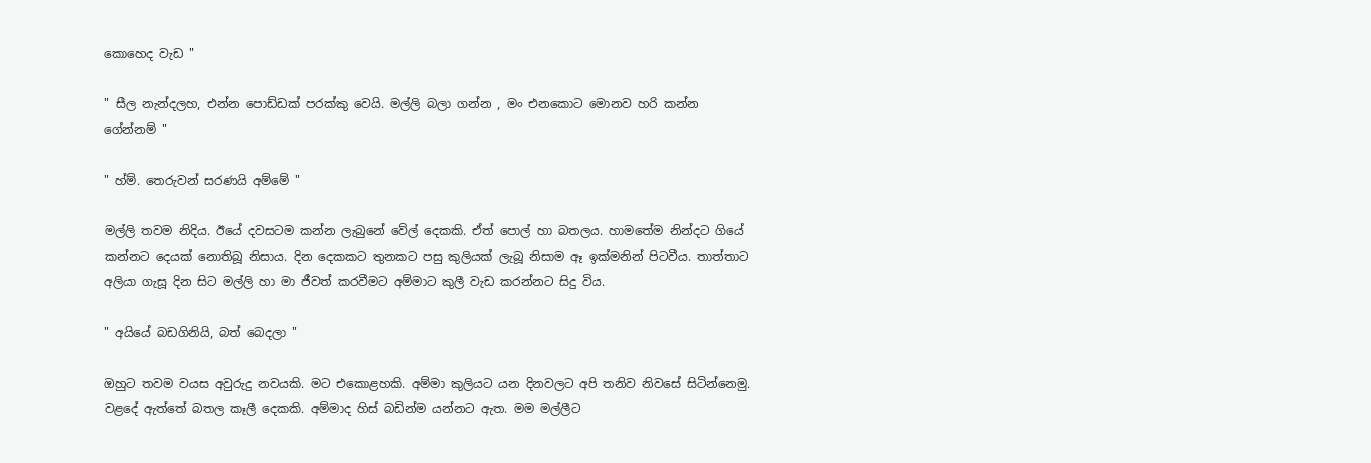කොහෙද වැඩ "

" සීල නැන්දලහ, එන්න පොඩ්ඩක් පරක්කු වෙයි. මල්ලි බලා ගන්න , මං එනකොට මොනව හරි කන්න ගේන්නම් "

" හ්ම්. තෙරුවන් සරණයි අම්මේ "

මල්ලි තවම නිදිය. ඊයේ දවසටම කන්න ලැබුනේ වේල් දෙකකි. ඒත් පොල් හා බතලය. හාමතේම නින්දට ගියේ කන්නට දෙයක් නොතිබූ නිසාය. දින දෙකකට තුනකට පසු කුලියක් ලැබූ නිසාම ඈ ඉක්මනින් පිටවීය. තාත්තාට අලියා ගැසූ දින සිට මල්ලි හා මා ජීවත් කරවීමට අම්මාට කුලී වැඩ කරන්නට සිදු විය.

" අයියේ බඩගිනියි, බත් බෙදලා "

ඔහුට තවම වයස අවුරුදු නවයකි. මට එකොළහකි. අම්මා කුලියට යන දිනවලට අපි තනිව නිවසේ සිටින්නෙමු. වළදේ ඇත්තේ බතල කෑලී දෙකකි. අම්මාද හිස් බඩින්ම යන්නට ඇත. මම මල්ලීට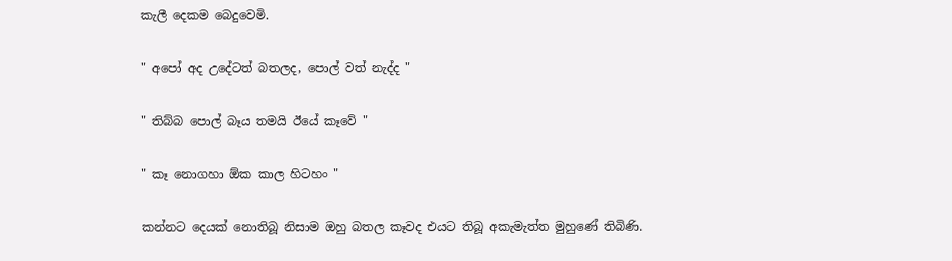කැලී දෙකම බෙදුවෙමි.

" අපෝ අද උදේටත් බතලද, පොල් වත් නැද්ද "

" තිබ්බ පොල් බෑය තමයි ඊයේ කෑවේ "

" කෑ නොගහා ඕක කාල හිටහං "

කන්නට දෙයක් නොතිබූ නිසාම ඔහු බතල කෑවද එයට තිබූ අකැමැත්ත මුහුණේ තිබිණි.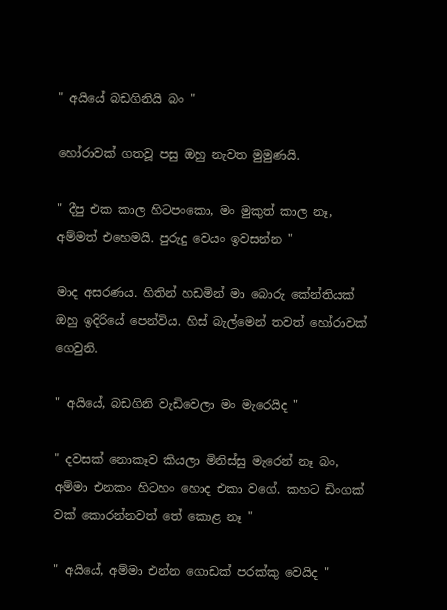" අයියේ බඩගිනියි බං "

හෝරාවක් ගතවූ පසු ඔහු නැවත මුමුණයි.

" දීපු එක කාල හිටපංකො, මං මුකුත් කාල නෑ, අම්මත් එහෙමයි. පුරුදු වෙයං ඉවසන්න "

මාද අසරණය. හිතින් හඩමින් මා බොරු කේන්තියක් ඔහු ඉදිරියේ පෙන්විය. හිස් බැල්මෙන් තවත් හෝරාවක් ගෙවුනි.

" අයියේ, බඩගිනි වැඩිවෙලා මං මැරෙයිද "

" දවසක් නොකෑව කියලා මිනිස්සු මැරෙන් නෑ බං, අම්මා එනකං හිටහං හොද එකා වගේ. කහට ඩිංගක් වක් කොරන්නවත් තේ කොළ නෑ "

" අයියේ, අම්මා එන්න ගොඩක් පරක්කු වෙයිද "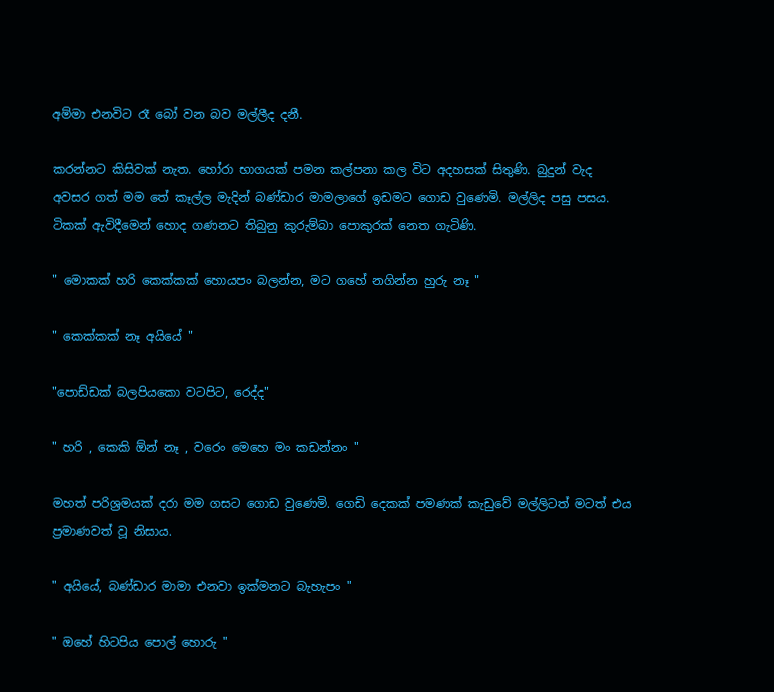අම්මා එනවිට රෑ බෝ වන බව මල්ලීද දනී.

කරන්නට කිසිවක් නැත. හෝරා භාගයක් පමන කල්පනා කල විට අදහසක් සිතුණි. බුදුන් වැද අවසර ගත් මම තේ කෑල්ල මැදින් බණ්ඩාර මාමලාගේ ඉඩමට ගොඩ වුණෙමි. මල්ලිද පසු පසය. ටිකක් ඇවිදීමෙන් හොද ගණනට තිබුනු කුරුම්බා පොකුරක් නෙත ගැටිණි.

" මොකක් හරි කෙක්කක් හොයපං බලන්න, මට ගහේ නගින්න හුරු නෑ "

" කෙක්කක් නෑ අයියේ "

"පොඩ්ඩක් බලපියකො වටපිට, රෙද්ද"

" හරි , කෙකි ඕන් නෑ , වරෙං මෙහෙ මං කඩන්නං "

මහත් පරිශ්‍රමයක් දරා මම ගසට ගොඩ වුණෙමි. ගෙඩි දෙකක් පමණක් කැඩුවේ මල්ලිටත් මටත් එය ප්‍රමාණවත් වූ නිසාය.

" අයියේ, බණ්ඩාර මාමා එනවා ඉක්මනට බැහැපං "

" ඔහේ හිටපිය පොල් හොරු "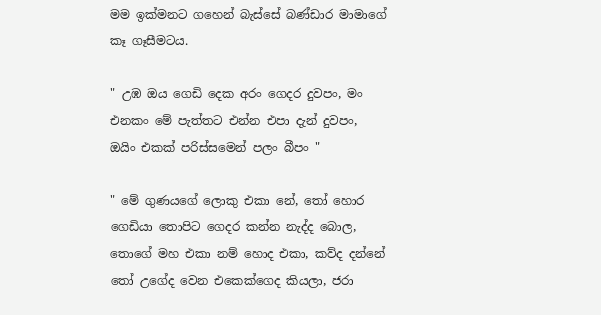මම ඉක්මනට ගහෙන් බැස්සේ බණ්ඩාර මාමාගේ කෑ ගෑසීමටය.

" උඹ ඔය ගෙඩි දෙක අරං ගෙදර දුවපං, මං එනකං මේ පැත්තට එන්න එපා දැන් දුවපං, ඔයිං එකක් පරිස්සමෙන් පලං බීපං "

" මේ ගුණයගේ ලොකු එකා නේ, තෝ හොර ගෙඩියා තොපිට ගෙදර කන්න නැද්ද බොල, තොගේ මහ එකා නම් හොද එකා, කව්ද දන්නේ තෝ උගේද වෙන එකෙක්ගෙද කියලා, ජරා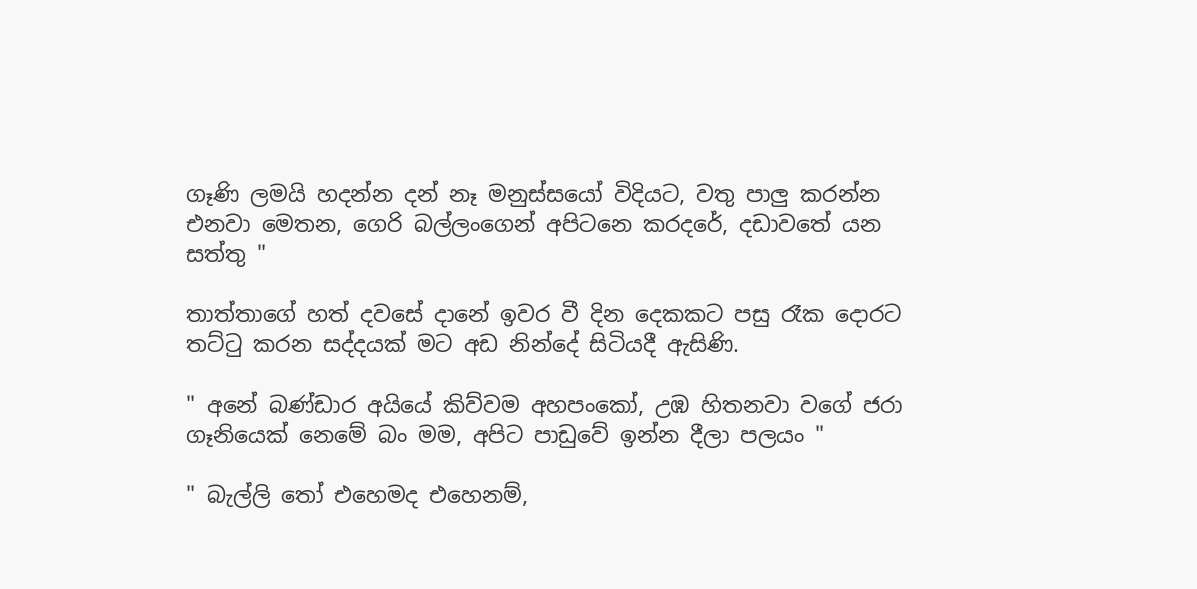ගෑණි ලමයි හදන්න දන් නෑ මනුස්සයෝ විදියට, වතු පාලු කරන්න එනවා මෙතන, ගෙරි බල්ලංගෙන් අපිටනෙ කරදරේ, දඩාවතේ යන සත්තු "

තාත්තාගේ හත් දවසේ දානේ ඉවර වී දින දෙකකට පසු රෑක දොරට තට්ටු කරන සද්දයක් මට අඩ නින්දේ සිටියදී ඇසිණි.

" අනේ බණ්ඩාර අයියේ කිව්වම අහපංකෝ, උඹ හිතනවා වගේ ජරා ගෑනියෙක් නෙමේ බං මම, අපිට පාඩුවේ ඉන්න දීලා පලයං "

" බැල්ලි තෝ එහෙමද එහෙනම්,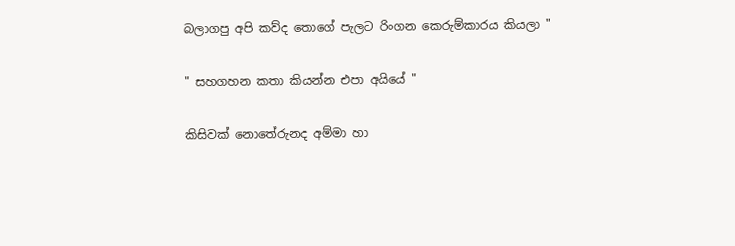බලාගපු අපි කව්ද තොගේ පැලට රිංගන කෙරුම්කාරය කියලා "

" සහගහන කතා කියන්න එපා අයියේ "

කිසිවක් නොතේරුනද අම්මා හා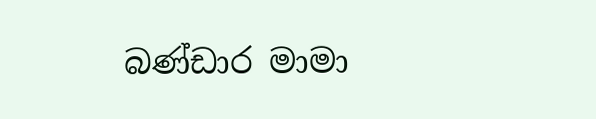බණ්ඩාර මාමා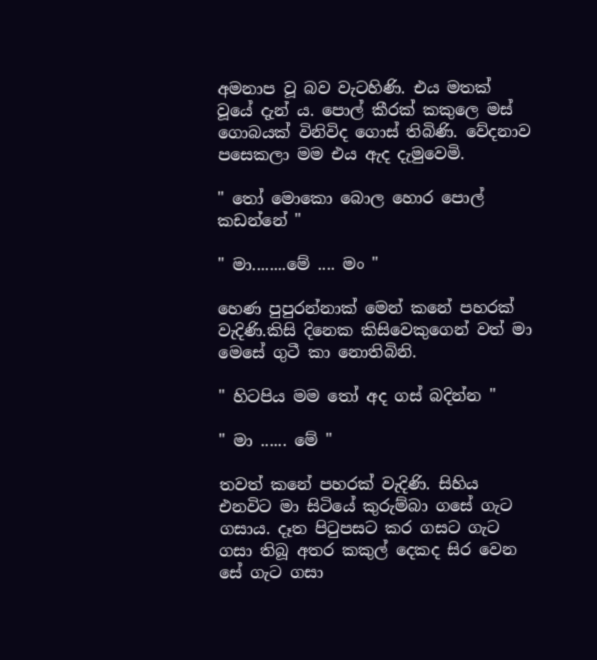අමනාප වූ බව වැටහිණි. එය මතක් වූයේ දැන්‍ ය. පොල් කීරක් කකුලෙ මස් ගොබයක් විනිවිද ගොස් තිබිණි. වේදනාව පසෙකලා මම එය ඇද දැමුවෙමි.

" තෝ මොකො බොල හොර පොල් කඩන්නේ "

" මා........මේ .... මං "

හෙණ පුපුරන්නාක් මෙන් කනේ පහරක් වැදිණි.කිසි දිනෙක කිසිවෙකුගෙන් වත් මා මෙසේ ගුටී කා නොතිබිනි.

" හිටපිය මම තෝ අද ගස් බදින්න "

" මා ...... මේ "

තවත් කනේ පහරක් වැදිණි. සිහිය එනවිට මා සිටියේ කුරුම්බා ගසේ ගැට ගසාය. දෑත පිටුපසට කර ගසට ගැට ගසා තිබූ අතර කකුල් දෙකද සිර වෙන සේ ගැට ගසා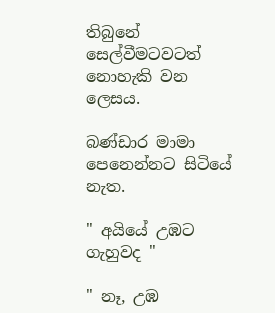තිබුනේ සෙල්වීමටවටත් නොහැකි වන ලෙසය.

බණ්ඩාර මාමා පෙනෙන්නට සිටියේ නැත.

" අයියේ උඹට ගැහුවද "

" නෑ, උඹ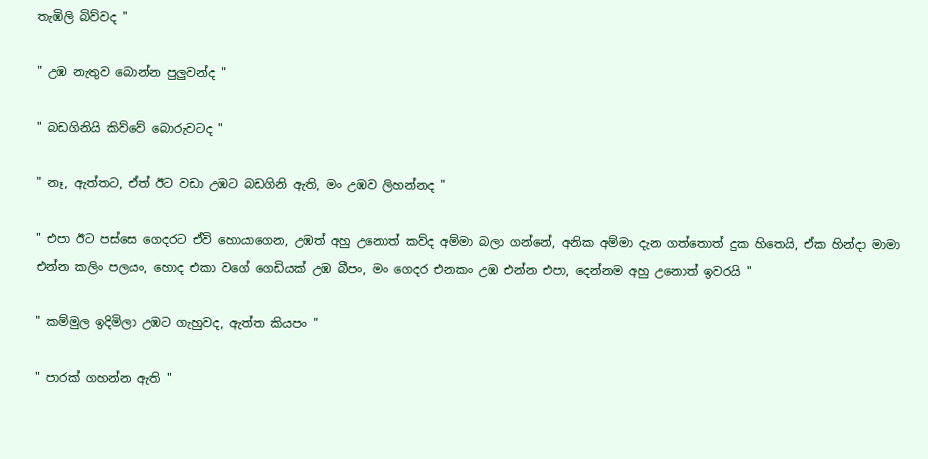තැඹිලි බිව්වද "

" උඹ නැතුව බොන්න පුලුවන්ද "

" බඩගිනියි කිව්වේ බොරුවටද "

" නෑ, ඇත්තට, ඒත් ඊට වඩා උඹට බඩගිනි ඇති, මං උඹව ලිහන්නද "

" එපා ඊට පස්සෙ ගෙදරට ඒවි හොයාගෙන, උඹත් අහු උනොත් කව්ද අම්මා බලා ගන්නේ, අනික අම්මා දැන ගත්තොත් දුක හිතෙයි, ඒක හින්දා මාමා එන්න කලිං පලයං, හොද එකා වගේ ගෙඩියක් උඹ බීපං, මං ගෙදර එනකං උඹ එන්න එපා, දෙන්නම අහු උනොත් ඉවරයි "

" කම්මුල ඉදිමිලා උඹට ගැහුවද, ඇත්ත කියපං "

" පාරක් ගහන්න ඇති "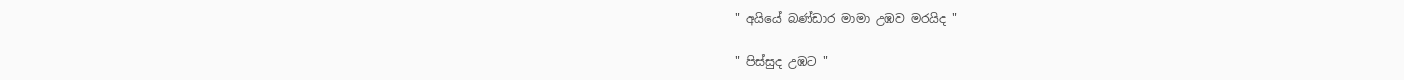" අයියේ බණ්ඩාර මාමා උඹව මරයිද "

" පිස්සුද උඹට "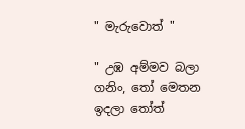" මැරුවොත් "

" උඹ අම්මව බලා ගනිං, තෝ මෙතන ඉදලා තෝත්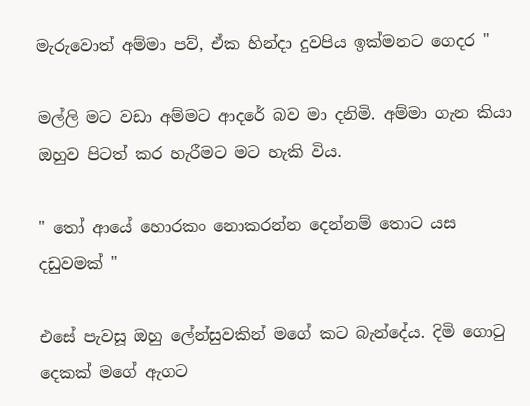මැරුවොත් අම්මා පව්, ඒක හින්දා දුවපිය ඉක්මනට ගෙදර "

මල්ලි මට වඩා අම්මට ආදරේ බව මා දනිමි. අම්මා ගැන කියා ඔහුව පිටත් කර හැරීමට මට හැකි විය.

" තෝ ආයේ හොරකං නොකරන්න දෙන්නම් තොට යස දඩුවමක් "

එසේ පැවසූ ඔහු ලේන්සුවකින් මගේ කට බැන්දේය. දිමි ගොටු දෙකක් මගේ ඇගට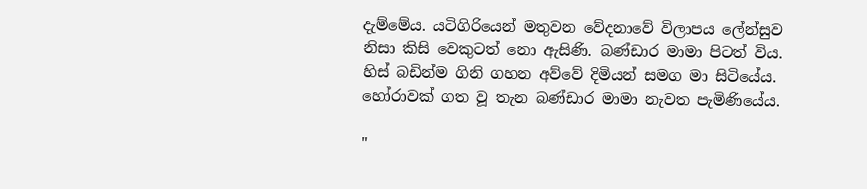දැම්මේය. යටිගිරියෙන් මතුවන වේදනාවේ විලාපය ලේන්සුව නිසා කිසි වෙකුටත් නො ඇසිණි. බණ්ඩාර මාමා පිටත් විය. හිස් බඩින්ම ගිනි ගහන අව්වේ දිමියන් සමග මා සිටියේය. හෝරාවක් ගත වූ තැන බණ්ඩාර මාමා නැවත පැමිණියේය.

"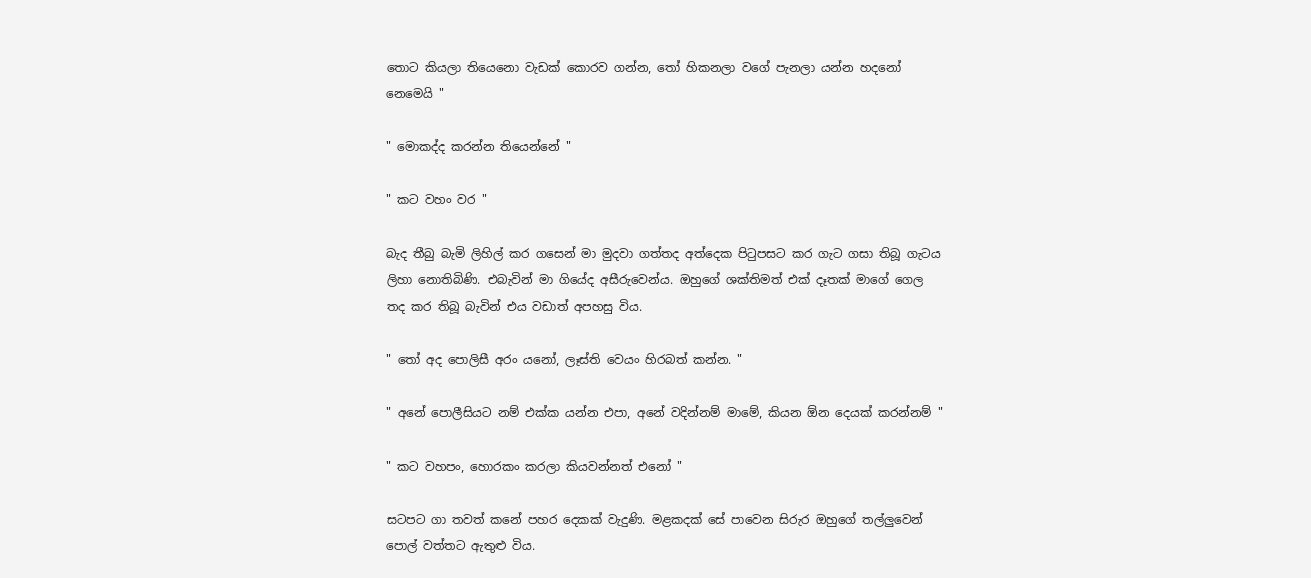තොට කියලා තියෙනො වැඩක් කොරව ගන්න, තෝ හිකනලා වගේ පැනලා යන්න හදනෝ නෙමෙයි "

" මොකද්ද කරන්න තියෙන්නේ "

" කට වහං වර "

බැද තීබු බැමි ලිහිල් කර ගසෙන් මා මුදවා ගත්තද අත්දෙක පිටුපසට කර ගැට ගසා තිබූ ගැටය ලිහා නොතිබිණි. එබැවින් මා ගියේද අසීරුවෙන්ය. ඔහුගේ ශක්තිමත් එක් දෑතක් මාගේ ගෙල තද කර තිබූ බැවින් එය වඩාත් අපහසු විය.

" තෝ අද පොලිසී අරං යනෝ, ලෑස්ති වෙයං හිරබත් කන්න. "

" අනේ පොලීසියට නම් එක්ක යන්න එපා, අනේ වදින්නම් මාමේ, කියන ඕන දෙයක් කරන්නම් "

" කට වහපං, හොරකං කරලා කියවන්නත් එනෝ "

සටපට ගා තවත් කනේ පහර දෙකක් වැදුණි. මළකදක් සේ පාවෙන සිරුර ඔහුගේ තල්ලුවෙන් පොල් වත්තට ඇතුළු විය.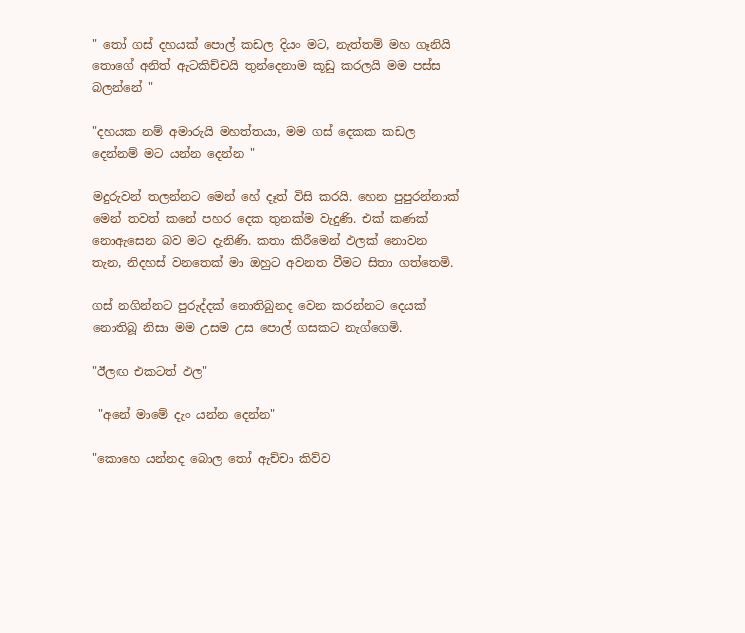" තෝ ගස් දහයක් පොල් කඩල දියං මට, නැත්තම් මහ ගෑනියි තොගේ අනිත් ඇටකිච්චයි තුන්දෙනාම කූඩු කරලයි මම පස්ස බලන්නේ "

"දහයක නම් අමාරුයි මහත්තයා, මම ගස් දෙකක කඩල දෙන්නම් මට යන්න දෙන්න "

මදුරුවන් තලන්නට මෙන් හේ දෑත් විසි කරයි. හෙන පුපුරන්නාක් මෙන් තවත් කනේ පහර දෙක තුනක්ම වැදුණි. එක් කණක් නොඇසෙන බව මට දැනිණි. කතා කිරීමෙන් ඵලක් නොවන තැන, නිදහස් වනතෙක් මා ඔහුට අවනත වීමට සිතා ගත්තෙමි.

ගස් නගින්නට පුරුද්දක් නොතිබුනද වෙන කරන්නට දෙයක් නොතිබූ නිසා මම උසම උස පොල් ගසකට නැග්ගෙමි.

"ඊලඟ එකටත් ඵල"

 "අනේ මාමේ දැං යන්න දෙන්න"

"කොහෙ යන්නද බොල තෝ ඇච්චා කිව්ව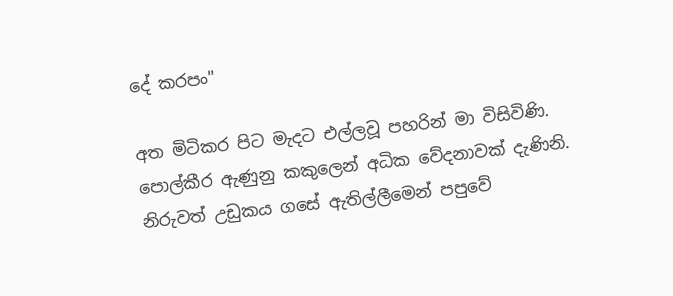දේ කරපං"

අත මිටිකර පිට මැදට එල්ලවූ පහරින් මා විසිවිණි. පොල්කීර ඇණුනු කකුලෙන් අධික වේදනාවක් දැණිනි. නිරුවත් උඩුකය ගසේ ඇතිල්ලීමෙන් පපුවේ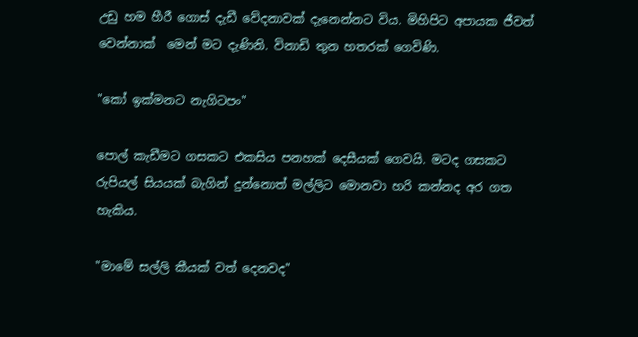උඩු හම හීරී ගොස් දැඩී වේදනාවක් දැනෙන්නට විය. මිහිපිට අපායක ජීවත් වෙන්නාක්  මෙන් මට දැණිනි. විනාඩි තුන හතරක් ගෙවිණි.

"කෝ ඉක්මනට නැගිටපං"

පොල් කැඩීමට ගසකට එකසිය පනහක් දෙසීයක් ගෙවයි. මටද ගසකට රුපියල් සියයක් බැගින් දුන්නොත් මල්ලිට මොනවා හරි කන්නද අර ගත හැකිය.

"මාමේ සල්ලි කීයක් වත් දෙනවද"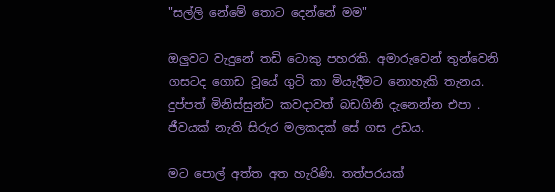"සල්ලි නේමේ තොට දෙන්නේ මම"

ඔලුවට වැදුනේ තඩි ටොකු පහරකි. අමාරුවෙන් තුන්වෙනි ගසටද ගොඩ වූයේ ගුටි කා මියැදීමට නොහැකි තැනය. දුප්පත් මිනිස්සුන්ට කවදාවත් බඩගිනි දැනෙන්න එපා . ජීවයක් නැති සිරුර මලකදක් සේ ගස උඩය.

මට පොල් අත්ත අත හැරිණි. තත්පරයක්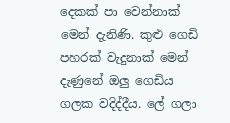දෙකක් පා වෙන්නාක් මෙන් දැනිණි. කුළු ගෙඩි පහරක් වැදුනාක් මෙන් දැණුනේ ඔලු ගෙඩිය ගලක වදිද්දීය. ලේ ගලා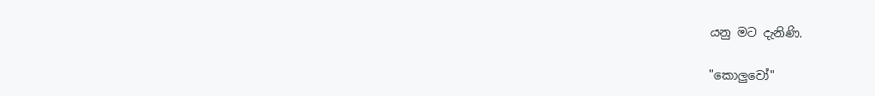යනු මට දැනිණි.

"කොලුවෝ"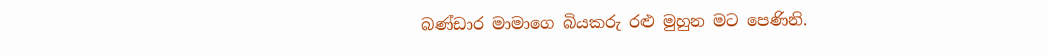බණ්ඩාර මාමාගෙ බියකරු රළු මුහුන මට පෙණිනි.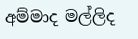අම්මාද මල්ලිද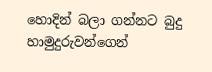හොදින් බලා ගන්නට බුදු හාමුදුරුවන්ගෙන්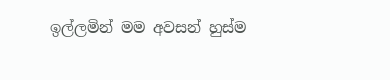ඉල්ලමින් මම අවසන් හුස්ම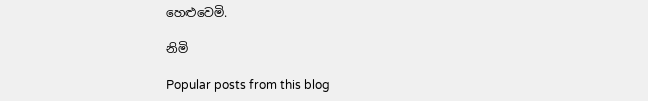හෙළුවෙමි.

නිමි

Popular posts from this blog